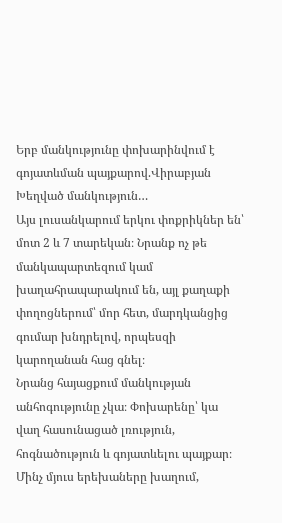Երբ մանկությունը փոխարինվում է գոյատևման պայքարով.Վիրաբյան
Խեղված մանկություն…
Այս լուսանկարում երկու փոքրիկներ են՝ մոտ 2 և 7 տարեկան։ Նրանք ոչ թե մանկապարտեզում կամ խաղահրապարակում են, այլ քաղաքի փողոցներում՝ մոր հետ, մարդկանցից գումար խնդրելով, որպեսզի կարողանան հաց գնել։
Նրանց հայացքում մանկության անհոգությունը չկա։ Փոխարենը՝ կա վաղ հասունացած լռություն, հոգնածություն և գոյատևելու պայքար։ Մինչ մյուս երեխաները խաղում,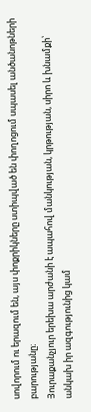սովորում ու երազում են, այս փոքրիկները ստիպված են փողոցում սպասել անծանոթների բարությանը։
Յուրաքանչյուր երեխա արժանի է ապահով մանկության, կրթության, սիրո և խնամքի՝ անկախ իր ազգությունից կամ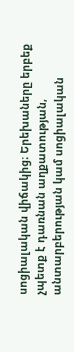սոցիալական վիճակից։ Երեխաները երբեք չպետք է դառնան աղքատության, անտարբերության կամ սոցիալական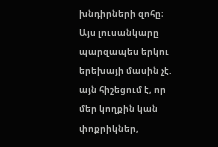խնդիրների զոհը։
Այս լուսանկարը պարզապես երկու երեխայի մասին չէ. այն հիշեցում է, որ մեր կողքին կան փոքրիկներ,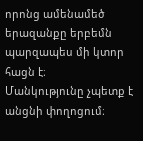որոնց ամենամեծ երազանքը երբեմն պարզապես մի կտոր հացն է։
Մանկությունը չպետք է անցնի փողոցում։